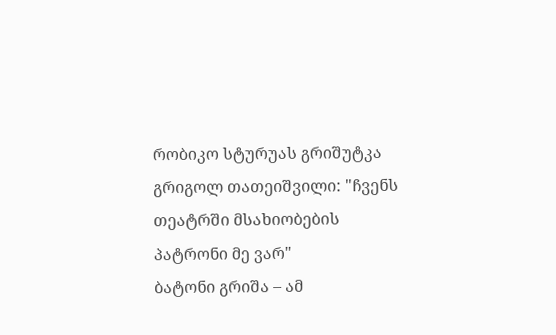რობიკო სტურუას გრიშუტკა
გრიგოლ თათეიშვილი: "ჩვენს თეატრში მსახიობების პატრონი მე ვარ"
ბატონი გრიშა – ამ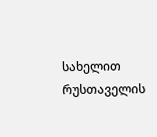სახელით რუსთაველის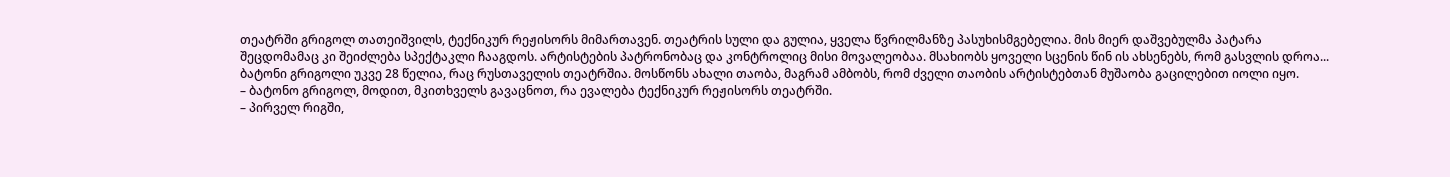თეატრში გრიგოლ თათეიშვილს, ტექნიკურ რეჟისორს მიმართავენ. თეატრის სული და გულია, ყველა წვრილმანზე პასუხისმგებელია. მის მიერ დაშვებულმა პატარა შეცდომამაც კი შეიძლება სპექტაკლი ჩააგდოს. არტისტების პატრონობაც და კონტროლიც მისი მოვალეობაა. მსახიობს ყოველი სცენის წინ ის ახსენებს, რომ გასვლის დროა... ბატონი გრიგოლი უკვე 28 წელია, რაც რუსთაველის თეატრშია. მოსწონს ახალი თაობა, მაგრამ ამბობს, რომ ძველი თაობის არტისტებთან მუშაობა გაცილებით იოლი იყო.
– ბატონო გრიგოლ, მოდით, მკითხველს გავაცნოთ, რა ევალება ტექნიკურ რეჟისორს თეატრში.
– პირველ რიგში,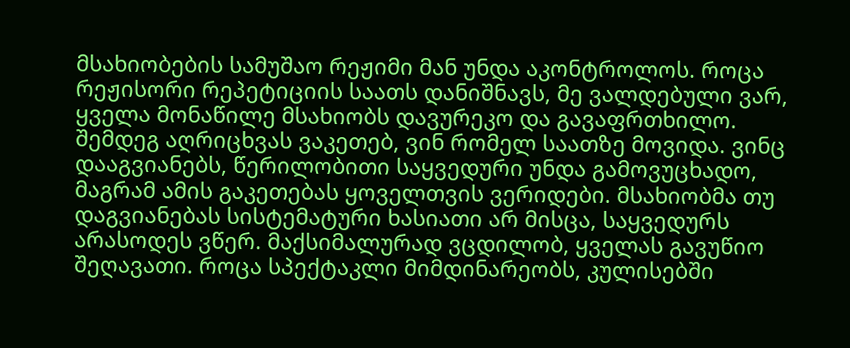მსახიობების სამუშაო რეჟიმი მან უნდა აკონტროლოს. როცა რეჟისორი რეპეტიციის საათს დანიშნავს, მე ვალდებული ვარ, ყველა მონაწილე მსახიობს დავურეკო და გავაფრთხილო. შემდეგ აღრიცხვას ვაკეთებ, ვინ რომელ საათზე მოვიდა. ვინც დააგვიანებს, წერილობითი საყვედური უნდა გამოვუცხადო, მაგრამ ამის გაკეთებას ყოველთვის ვერიდები. მსახიობმა თუ დაგვიანებას სისტემატური ხასიათი არ მისცა, საყვედურს არასოდეს ვწერ. მაქსიმალურად ვცდილობ, ყველას გავუწიო შეღავათი. როცა სპექტაკლი მიმდინარეობს, კულისებში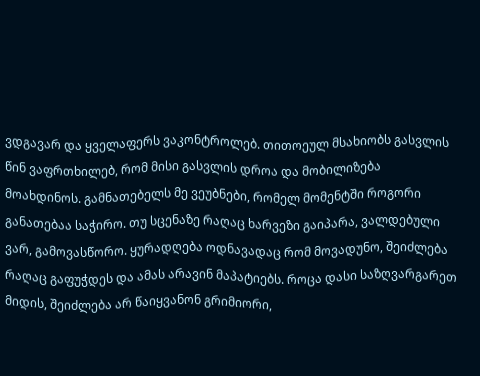ვდგავარ და ყველაფერს ვაკონტროლებ. თითოეულ მსახიობს გასვლის წინ ვაფრთხილებ, რომ მისი გასვლის დროა და მობილიზება მოახდინოს. გამნათებელს მე ვეუბნები, რომელ მომენტში როგორი განათებაა საჭირო. თუ სცენაზე რაღაც ხარვეზი გაიპარა, ვალდებული ვარ, გამოვასწორო. ყურადღება ოდნავადაც რომ მოვადუნო, შეიძლება რაღაც გაფუჭდეს და ამას არავინ მაპატიებს. როცა დასი საზღვარგარეთ მიდის, შეიძლება არ წაიყვანონ გრიმიორი,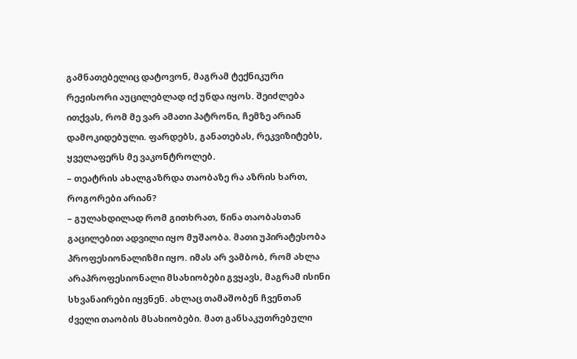გამნათებელიც დატოვონ, მაგრამ ტექნიკური რეჟისორი აუცილებლად იქ უნდა იყოს. შეიძლება ითქვას, რომ მე ვარ ამათი პატრონი, ჩემზე არიან დამოკიდებული. ფარდებს, განათებას, რეკვიზიტებს, ყველაფერს მე ვაკონტროლებ.
– თეატრის ახალგაზრდა თაობაზე რა აზრის ხართ, როგორები არიან?
– გულახდილად რომ გითხრათ, წინა თაობასთან გაცილებით ადვილი იყო მუშაობა. მათი უპირატესობა პროფესიონალიზმი იყო. იმას არ ვამბობ, რომ ახლა არაპროფესიონალი მსახიობები გვყავს, მაგრამ ისინი სხვანაირები იყვნენ. ახლაც თამაშობენ ჩვენთან ძველი თაობის მსახიობები. მათ განსაკუთრებული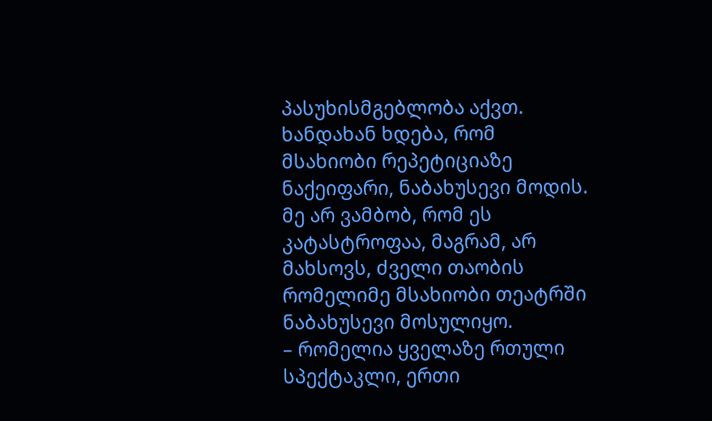პასუხისმგებლობა აქვთ. ხანდახან ხდება, რომ მსახიობი რეპეტიციაზე ნაქეიფარი, ნაბახუსევი მოდის. მე არ ვამბობ, რომ ეს კატასტროფაა, მაგრამ, არ მახსოვს, ძველი თაობის რომელიმე მსახიობი თეატრში ნაბახუსევი მოსულიყო.
– რომელია ყველაზე რთული სპექტაკლი, ერთი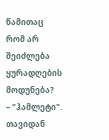წამითაც რომ არ შეიძლება ყურადღების მოდუნება?
– "ჰამლეტი". თავიდან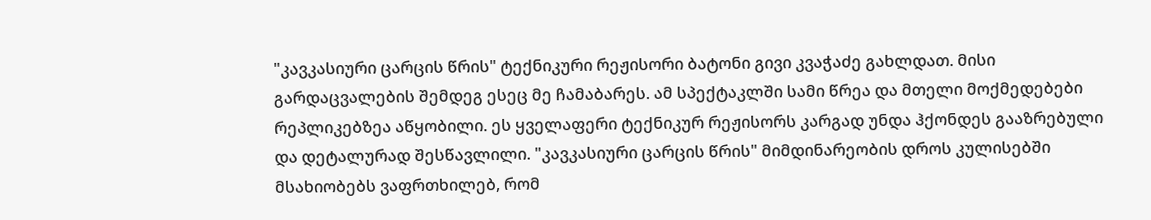"კავკასიური ცარცის წრის" ტექნიკური რეჟისორი ბატონი გივი კვაჭაძე გახლდათ. მისი გარდაცვალების შემდეგ ესეც მე ჩამაბარეს. ამ სპექტაკლში სამი წრეა და მთელი მოქმედებები რეპლიკებზეა აწყობილი. ეს ყველაფერი ტექნიკურ რეჟისორს კარგად უნდა ჰქონდეს გააზრებული და დეტალურად შესწავლილი. "კავკასიური ცარცის წრის" მიმდინარეობის დროს კულისებში მსახიობებს ვაფრთხილებ, რომ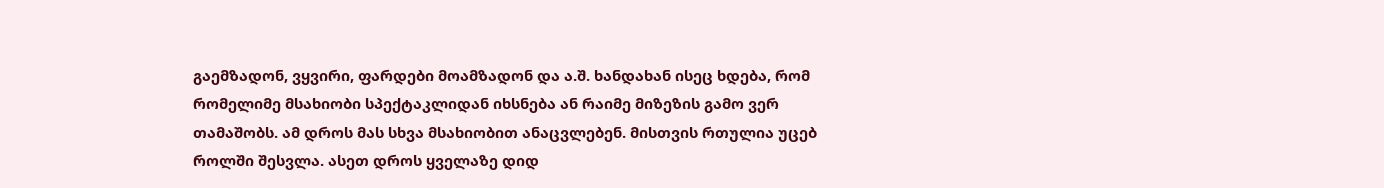გაემზადონ, ვყვირი, ფარდები მოამზადონ და ა.შ. ხანდახან ისეც ხდება, რომ რომელიმე მსახიობი სპექტაკლიდან იხსნება ან რაიმე მიზეზის გამო ვერ თამაშობს. ამ დროს მას სხვა მსახიობით ანაცვლებენ. მისთვის რთულია უცებ როლში შესვლა. ასეთ დროს ყველაზე დიდ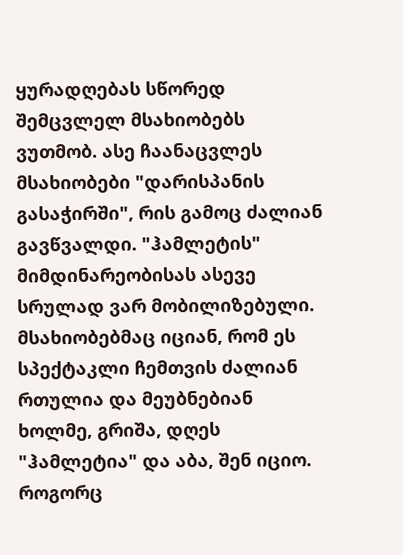ყურადღებას სწორედ შემცვლელ მსახიობებს ვუთმობ. ასე ჩაანაცვლეს მსახიობები "დარისპანის გასაჭირში", რის გამოც ძალიან გავწვალდი. "ჰამლეტის" მიმდინარეობისას ასევე სრულად ვარ მობილიზებული. მსახიობებმაც იციან, რომ ეს სპექტაკლი ჩემთვის ძალიან რთულია და მეუბნებიან ხოლმე, გრიშა, დღეს "ჰამლეტია" და აბა, შენ იციო. როგორც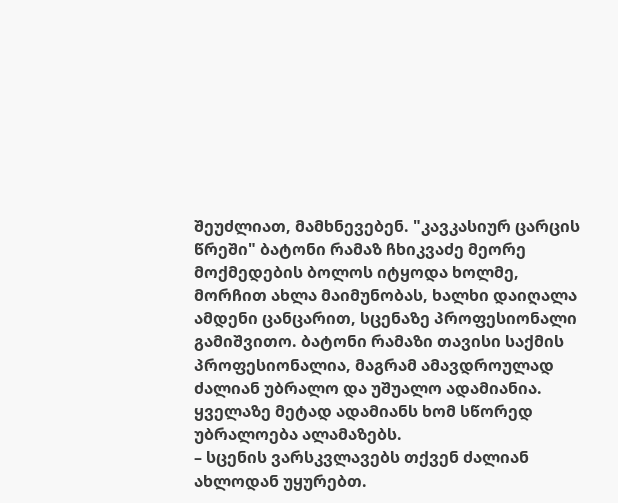შეუძლიათ, მამხნევებენ. "კავკასიურ ცარცის წრეში" ბატონი რამაზ ჩხიკვაძე მეორე მოქმედების ბოლოს იტყოდა ხოლმე, მორჩით ახლა მაიმუნობას, ხალხი დაიღალა ამდენი ცანცარით, სცენაზე პროფესიონალი გამიშვითო. ბატონი რამაზი თავისი საქმის პროფესიონალია, მაგრამ ამავდროულად ძალიან უბრალო და უშუალო ადამიანია. ყველაზე მეტად ადამიანს ხომ სწორედ უბრალოება ალამაზებს.
– სცენის ვარსკვლავებს თქვენ ძალიან ახლოდან უყურებთ.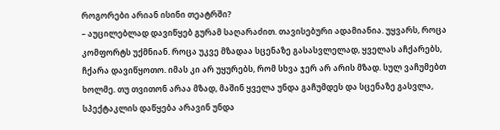როგორები არიან ისინი თეატრში?
– აუცილებლად დავიწყებ გურამ საღარაძით. თავისებური ადამიანია. უყვარს, როცა კომფორტს უქმნიან. როცა უკვე მზადაა სცენაზე გასასვლელად, ყველას აჩქარებს, ჩქარა დავიწყოთო. იმას კი არ უყურებს, რომ სხვა ჯერ არ არის მზად. სულ ვაჩუმებთ ხოლმე. თუ თვითონ არაა მზად, მაშინ ყველა უნდა გაჩუმდეს და სცენაზე გასვლა, სპექტაკლის დაწყება არავინ უნდა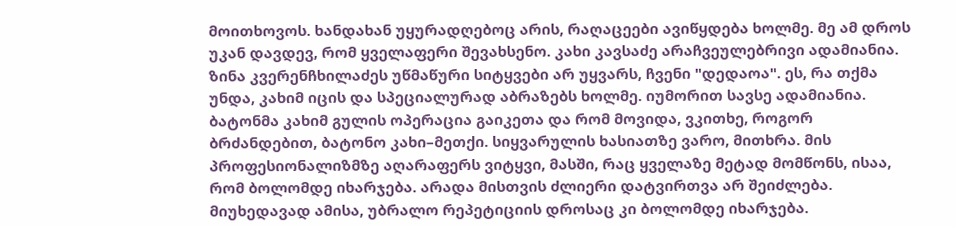მოითხოვოს. ხანდახან უყურადღებოც არის, რაღაცეები ავიწყდება ხოლმე. მე ამ დროს უკან დავდევ, რომ ყველაფერი შევახსენო. კახი კავსაძე არაჩვეულებრივი ადამიანია. ზინა კვერენჩხილაძეს უწმაწური სიტყვები არ უყვარს, ჩვენი "დედაოა". ეს, რა თქმა უნდა, კახიმ იცის და სპეციალურად აბრაზებს ხოლმე. იუმორით სავსე ადამიანია. ბატონმა კახიმ გულის ოპერაცია გაიკეთა და რომ მოვიდა, ვკითხე, როგორ ბრძანდებით, ბატონო კახი–მეთქი. სიყვარულის ხასიათზე ვარო, მითხრა. მის პროფესიონალიზმზე აღარაფერს ვიტყვი, მასში, რაც ყველაზე მეტად მომწონს, ისაა, რომ ბოლომდე იხარჯება. არადა მისთვის ძლიერი დატვირთვა არ შეიძლება. მიუხედავად ამისა, უბრალო რეპეტიციის დროსაც კი ბოლომდე იხარჯება.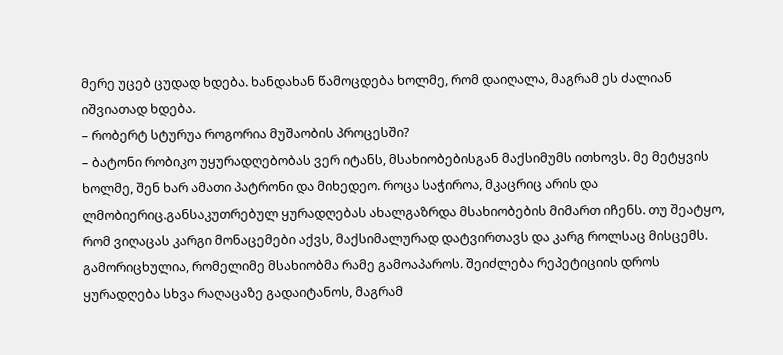მერე უცებ ცუდად ხდება. ხანდახან წამოცდება ხოლმე, რომ დაიღალა, მაგრამ ეს ძალიან იშვიათად ხდება.
– რობერტ სტურუა როგორია მუშაობის პროცესში?
– ბატონი რობიკო უყურადღებობას ვერ იტანს, მსახიობებისგან მაქსიმუმს ითხოვს. მე მეტყვის ხოლმე, შენ ხარ ამათი პატრონი და მიხედეო. როცა საჭიროა, მკაცრიც არის და ლმობიერიც.განსაკუთრებულ ყურადღებას ახალგაზრდა მსახიობების მიმართ იჩენს. თუ შეატყო, რომ ვიღაცას კარგი მონაცემები აქვს, მაქსიმალურად დატვირთავს და კარგ როლსაც მისცემს. გამორიცხულია, რომელიმე მსახიობმა რამე გამოაპაროს. შეიძლება რეპეტიციის დროს ყურადღება სხვა რაღაცაზე გადაიტანოს, მაგრამ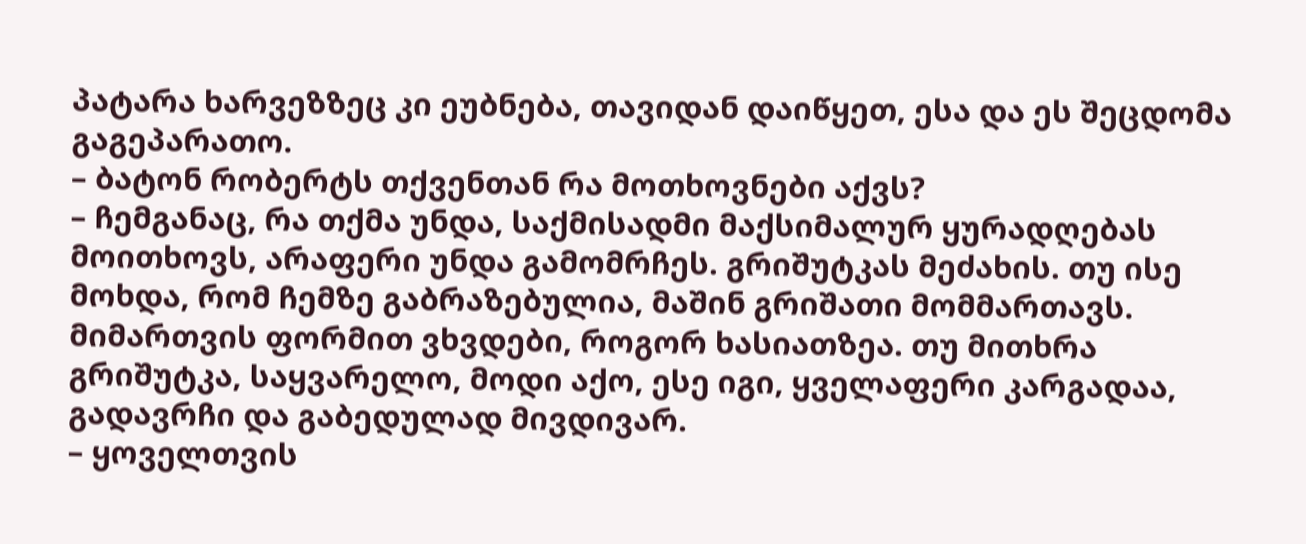პატარა ხარვეზზეც კი ეუბნება, თავიდან დაიწყეთ, ესა და ეს შეცდომა გაგეპარათო.
– ბატონ რობერტს თქვენთან რა მოთხოვნები აქვს?
– ჩემგანაც, რა თქმა უნდა, საქმისადმი მაქსიმალურ ყურადღებას მოითხოვს, არაფერი უნდა გამომრჩეს. გრიშუტკას მეძახის. თუ ისე მოხდა, რომ ჩემზე გაბრაზებულია, მაშინ გრიშათი მომმართავს. მიმართვის ფორმით ვხვდები, როგორ ხასიათზეა. თუ მითხრა გრიშუტკა, საყვარელო, მოდი აქო, ესე იგი, ყველაფერი კარგადაა, გადავრჩი და გაბედულად მივდივარ.
– ყოველთვის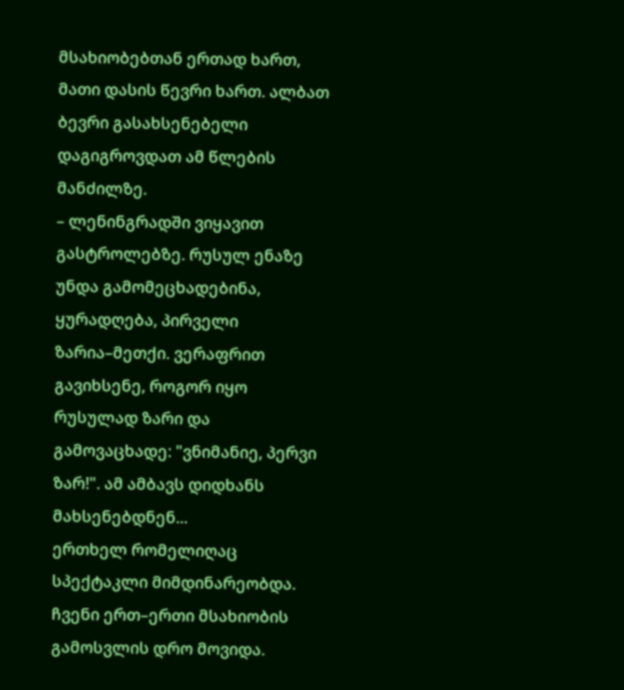მსახიობებთან ერთად ხართ, მათი დასის წევრი ხართ. ალბათ ბევრი გასახსენებელი დაგიგროვდათ ამ წლების მანძილზე.
– ლენინგრადში ვიყავით გასტროლებზე. რუსულ ენაზე უნდა გამომეცხადებინა, ყურადღება, პირველი ზარია–მეთქი. ვერაფრით გავიხსენე, როგორ იყო რუსულად ზარი და გამოვაცხადე: "ვნიმანიე, პერვი ზარ!". ამ ამბავს დიდხანს მახსენებდნენ...
ერთხელ რომელიღაც სპექტაკლი მიმდინარეობდა. ჩვენი ერთ–ერთი მსახიობის გამოსვლის დრო მოვიდა.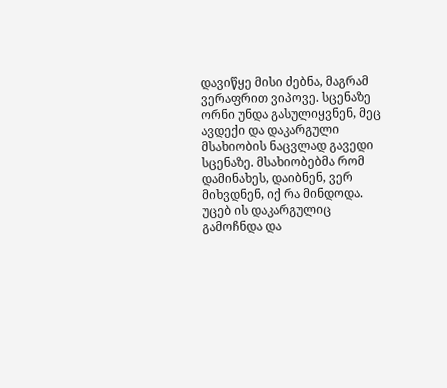დავიწყე მისი ძებნა, მაგრამ ვერაფრით ვიპოვე. სცენაზე ორნი უნდა გასულიყვნენ, მეც ავდექი და დაკარგული მსახიობის ნაცვლად გავედი სცენაზე. მსახიობებმა რომ დამინახეს, დაიბნენ, ვერ მიხვდნენ, იქ რა მინდოდა. უცებ ის დაკარგულიც გამოჩნდა და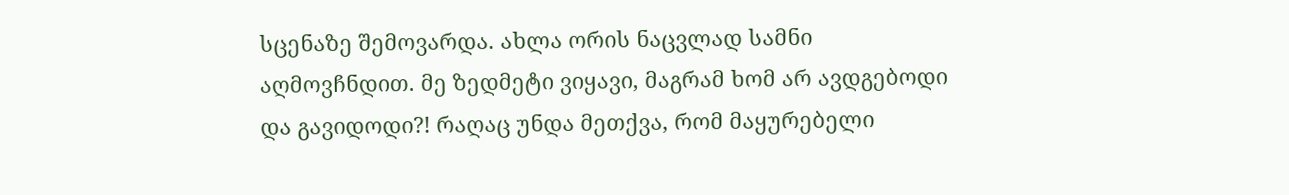სცენაზე შემოვარდა. ახლა ორის ნაცვლად სამნი აღმოვჩნდით. მე ზედმეტი ვიყავი, მაგრამ ხომ არ ავდგებოდი და გავიდოდი?! რაღაც უნდა მეთქვა, რომ მაყურებელი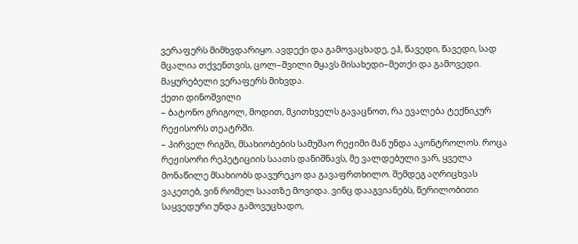ვერაფერს მიმხვდარიყო. ავდექი და გამოვაცხადე, ეჰ, წავედი, წავედი, სად მცალია თქვენთვის, ცოლ–შვილი მყავს მისახედი–მეთქი და გამოვედი. მაყურებელი ვერაფერს მიხვდა.
ქეთი დინოშვილი
– ბატონო გრიგოლ, მოდით, მკითხველს გავაცნოთ, რა ევალება ტექნიკურ რეჟისორს თეატრში.
– პირველ რიგში, მსახიობების სამუშაო რეჟიმი მან უნდა აკონტროლოს. როცა რეჟისორი რეპეტიციის საათს დანიშნავს, მე ვალდებული ვარ, ყველა მონაწილე მსახიობს დავურეკო და გავაფრთხილო. შემდეგ აღრიცხვას ვაკეთებ, ვინ რომელ საათზე მოვიდა. ვინც დააგვიანებს, წერილობითი საყვედური უნდა გამოვუცხადო,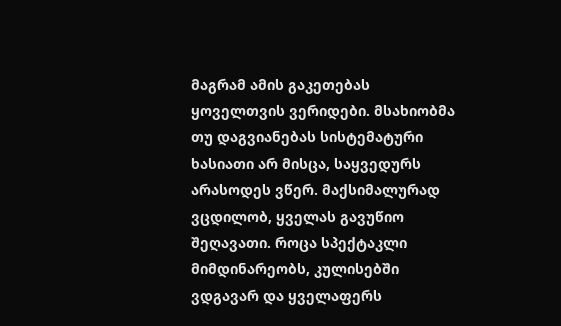მაგრამ ამის გაკეთებას ყოველთვის ვერიდები. მსახიობმა თუ დაგვიანებას სისტემატური ხასიათი არ მისცა, საყვედურს არასოდეს ვწერ. მაქსიმალურად ვცდილობ, ყველას გავუწიო შეღავათი. როცა სპექტაკლი მიმდინარეობს, კულისებში ვდგავარ და ყველაფერს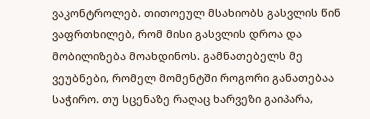ვაკონტროლებ. თითოეულ მსახიობს გასვლის წინ ვაფრთხილებ, რომ მისი გასვლის დროა და მობილიზება მოახდინოს. გამნათებელს მე ვეუბნები, რომელ მომენტში როგორი განათებაა საჭირო. თუ სცენაზე რაღაც ხარვეზი გაიპარა,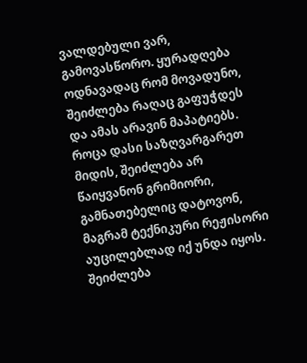ვალდებული ვარ, გამოვასწორო. ყურადღება ოდნავადაც რომ მოვადუნო, შეიძლება რაღაც გაფუჭდეს და ამას არავინ მაპატიებს. როცა დასი საზღვარგარეთ მიდის, შეიძლება არ წაიყვანონ გრიმიორი, გამნათებელიც დატოვონ, მაგრამ ტექნიკური რეჟისორი აუცილებლად იქ უნდა იყოს. შეიძლება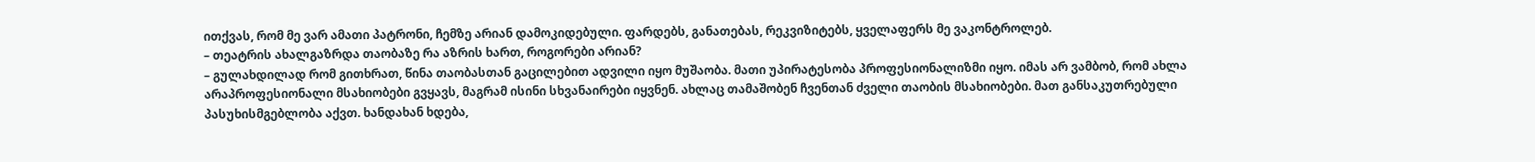ითქვას, რომ მე ვარ ამათი პატრონი, ჩემზე არიან დამოკიდებული. ფარდებს, განათებას, რეკვიზიტებს, ყველაფერს მე ვაკონტროლებ.
– თეატრის ახალგაზრდა თაობაზე რა აზრის ხართ, როგორები არიან?
– გულახდილად რომ გითხრათ, წინა თაობასთან გაცილებით ადვილი იყო მუშაობა. მათი უპირატესობა პროფესიონალიზმი იყო. იმას არ ვამბობ, რომ ახლა არაპროფესიონალი მსახიობები გვყავს, მაგრამ ისინი სხვანაირები იყვნენ. ახლაც თამაშობენ ჩვენთან ძველი თაობის მსახიობები. მათ განსაკუთრებული პასუხისმგებლობა აქვთ. ხანდახან ხდება,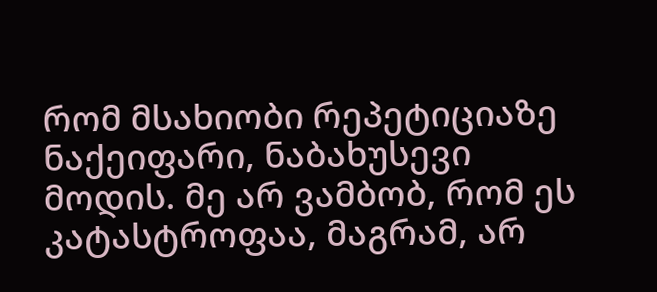რომ მსახიობი რეპეტიციაზე ნაქეიფარი, ნაბახუსევი მოდის. მე არ ვამბობ, რომ ეს კატასტროფაა, მაგრამ, არ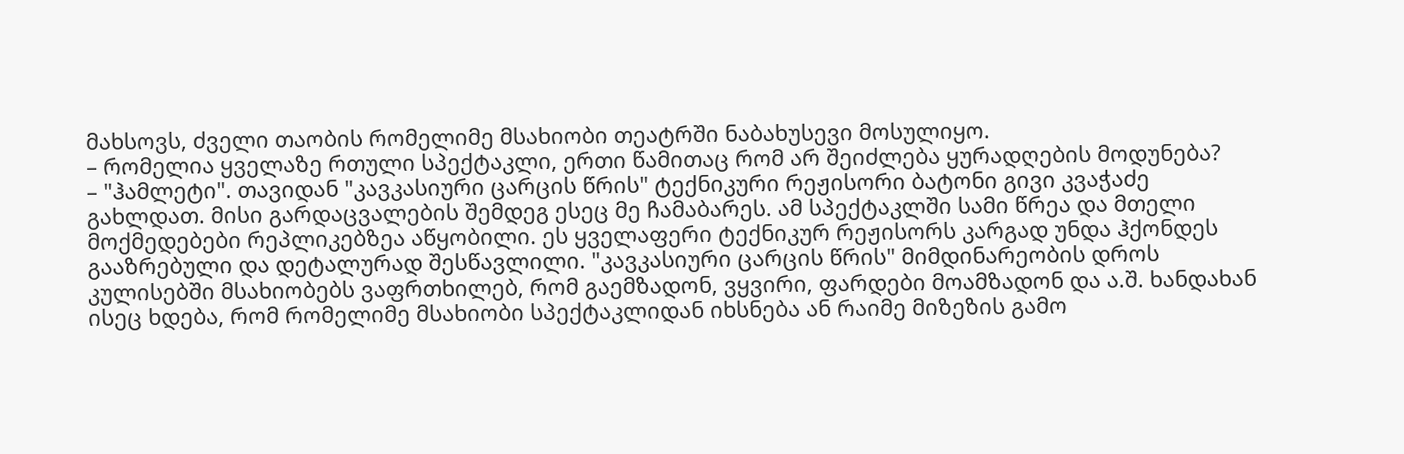მახსოვს, ძველი თაობის რომელიმე მსახიობი თეატრში ნაბახუსევი მოსულიყო.
– რომელია ყველაზე რთული სპექტაკლი, ერთი წამითაც რომ არ შეიძლება ყურადღების მოდუნება?
– "ჰამლეტი". თავიდან "კავკასიური ცარცის წრის" ტექნიკური რეჟისორი ბატონი გივი კვაჭაძე გახლდათ. მისი გარდაცვალების შემდეგ ესეც მე ჩამაბარეს. ამ სპექტაკლში სამი წრეა და მთელი მოქმედებები რეპლიკებზეა აწყობილი. ეს ყველაფერი ტექნიკურ რეჟისორს კარგად უნდა ჰქონდეს გააზრებული და დეტალურად შესწავლილი. "კავკასიური ცარცის წრის" მიმდინარეობის დროს კულისებში მსახიობებს ვაფრთხილებ, რომ გაემზადონ, ვყვირი, ფარდები მოამზადონ და ა.შ. ხანდახან ისეც ხდება, რომ რომელიმე მსახიობი სპექტაკლიდან იხსნება ან რაიმე მიზეზის გამო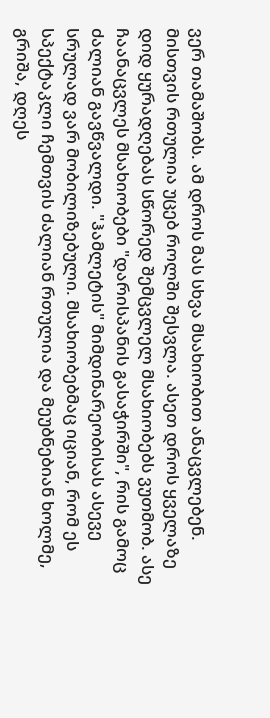ვერ თამაშობს. ამ დროს მას სხვა მსახიობით ანაცვლებენ. მისთვის რთულია უცებ როლში შესვლა. ასეთ დროს ყველაზე დიდ ყურადღებას სწორედ შემცვლელ მსახიობებს ვუთმობ. ასე ჩაანაცვლეს მსახიობები "დარისპანის გასაჭირში", რის გამოც ძალიან გავწვალდი. "ჰამლეტის" მიმდინარეობისას ასევე სრულად ვარ მობილიზებული. მსახიობებმაც იციან, რომ ეს სპექტაკლი ჩემთვის ძალიან რთულია და მეუბნებიან ხოლმე, გრიშა, დღეს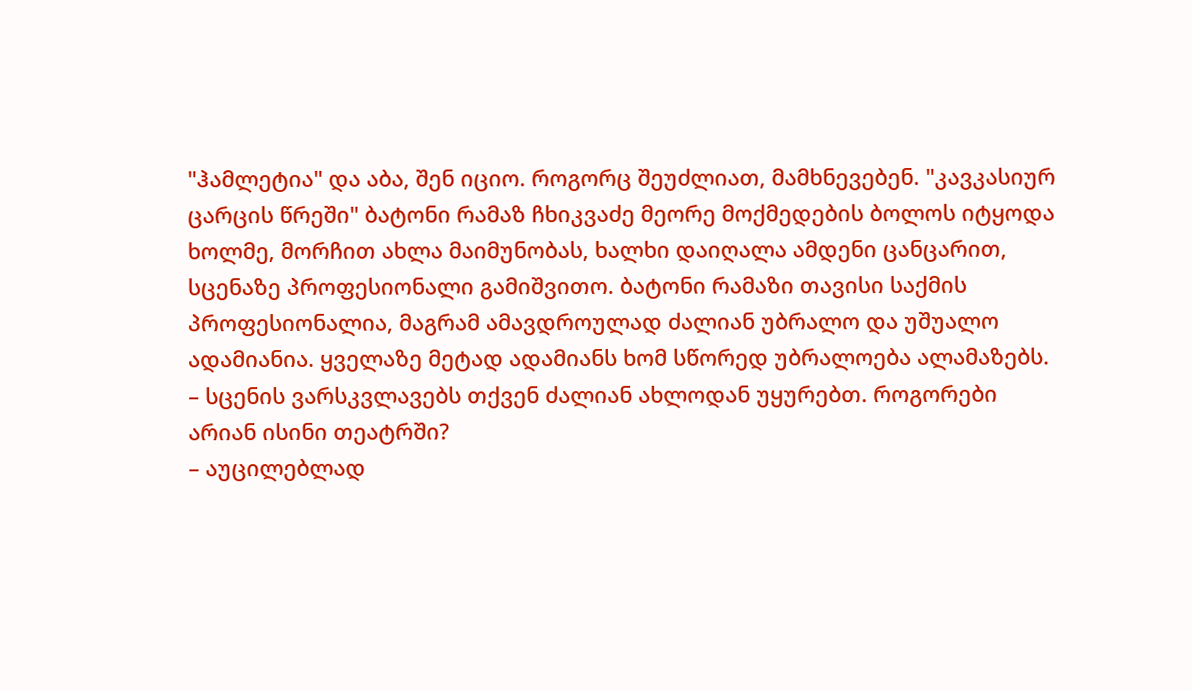"ჰამლეტია" და აბა, შენ იციო. როგორც შეუძლიათ, მამხნევებენ. "კავკასიურ ცარცის წრეში" ბატონი რამაზ ჩხიკვაძე მეორე მოქმედების ბოლოს იტყოდა ხოლმე, მორჩით ახლა მაიმუნობას, ხალხი დაიღალა ამდენი ცანცარით, სცენაზე პროფესიონალი გამიშვითო. ბატონი რამაზი თავისი საქმის პროფესიონალია, მაგრამ ამავდროულად ძალიან უბრალო და უშუალო ადამიანია. ყველაზე მეტად ადამიანს ხომ სწორედ უბრალოება ალამაზებს.
– სცენის ვარსკვლავებს თქვენ ძალიან ახლოდან უყურებთ. როგორები არიან ისინი თეატრში?
– აუცილებლად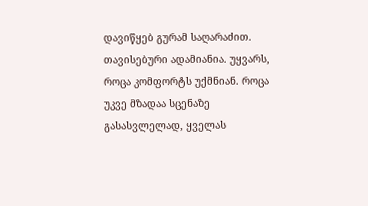დავიწყებ გურამ საღარაძით. თავისებური ადამიანია. უყვარს, როცა კომფორტს უქმნიან. როცა უკვე მზადაა სცენაზე გასასვლელად, ყველას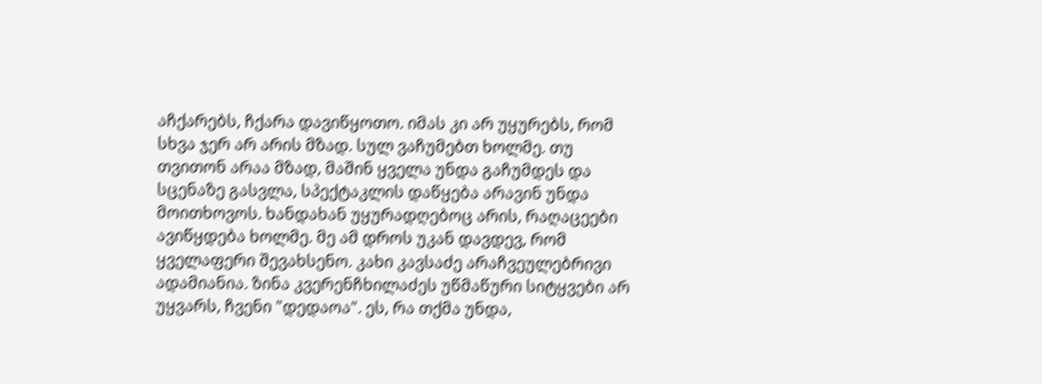აჩქარებს, ჩქარა დავიწყოთო. იმას კი არ უყურებს, რომ სხვა ჯერ არ არის მზად. სულ ვაჩუმებთ ხოლმე. თუ თვითონ არაა მზად, მაშინ ყველა უნდა გაჩუმდეს და სცენაზე გასვლა, სპექტაკლის დაწყება არავინ უნდა მოითხოვოს. ხანდახან უყურადღებოც არის, რაღაცეები ავიწყდება ხოლმე. მე ამ დროს უკან დავდევ, რომ ყველაფერი შევახსენო. კახი კავსაძე არაჩვეულებრივი ადამიანია. ზინა კვერენჩხილაძეს უწმაწური სიტყვები არ უყვარს, ჩვენი "დედაოა". ეს, რა თქმა უნდა,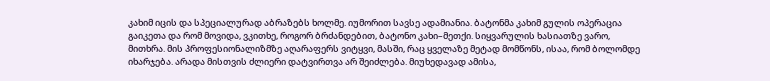კახიმ იცის და სპეციალურად აბრაზებს ხოლმე. იუმორით სავსე ადამიანია. ბატონმა კახიმ გულის ოპერაცია გაიკეთა და რომ მოვიდა, ვკითხე, როგორ ბრძანდებით, ბატონო კახი–მეთქი. სიყვარულის ხასიათზე ვარო, მითხრა. მის პროფესიონალიზმზე აღარაფერს ვიტყვი, მასში, რაც ყველაზე მეტად მომწონს, ისაა, რომ ბოლომდე იხარჯება. არადა მისთვის ძლიერი დატვირთვა არ შეიძლება. მიუხედავად ამისა,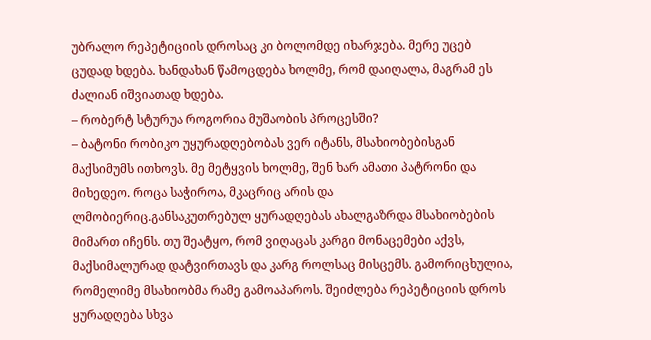უბრალო რეპეტიციის დროსაც კი ბოლომდე იხარჯება. მერე უცებ ცუდად ხდება. ხანდახან წამოცდება ხოლმე, რომ დაიღალა, მაგრამ ეს ძალიან იშვიათად ხდება.
– რობერტ სტურუა როგორია მუშაობის პროცესში?
– ბატონი რობიკო უყურადღებობას ვერ იტანს, მსახიობებისგან მაქსიმუმს ითხოვს. მე მეტყვის ხოლმე, შენ ხარ ამათი პატრონი და მიხედეო. როცა საჭიროა, მკაცრიც არის და ლმობიერიც.განსაკუთრებულ ყურადღებას ახალგაზრდა მსახიობების მიმართ იჩენს. თუ შეატყო, რომ ვიღაცას კარგი მონაცემები აქვს, მაქსიმალურად დატვირთავს და კარგ როლსაც მისცემს. გამორიცხულია, რომელიმე მსახიობმა რამე გამოაპაროს. შეიძლება რეპეტიციის დროს ყურადღება სხვა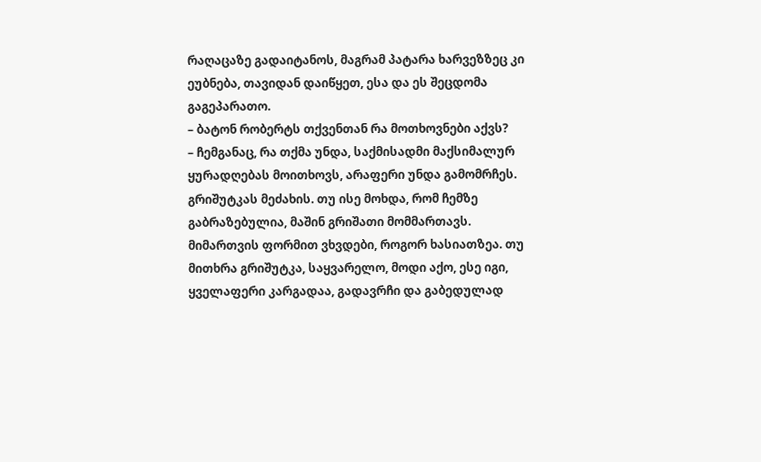რაღაცაზე გადაიტანოს, მაგრამ პატარა ხარვეზზეც კი ეუბნება, თავიდან დაიწყეთ, ესა და ეს შეცდომა გაგეპარათო.
– ბატონ რობერტს თქვენთან რა მოთხოვნები აქვს?
– ჩემგანაც, რა თქმა უნდა, საქმისადმი მაქსიმალურ ყურადღებას მოითხოვს, არაფერი უნდა გამომრჩეს. გრიშუტკას მეძახის. თუ ისე მოხდა, რომ ჩემზე გაბრაზებულია, მაშინ გრიშათი მომმართავს. მიმართვის ფორმით ვხვდები, როგორ ხასიათზეა. თუ მითხრა გრიშუტკა, საყვარელო, მოდი აქო, ესე იგი, ყველაფერი კარგადაა, გადავრჩი და გაბედულად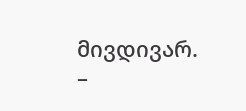მივდივარ.
–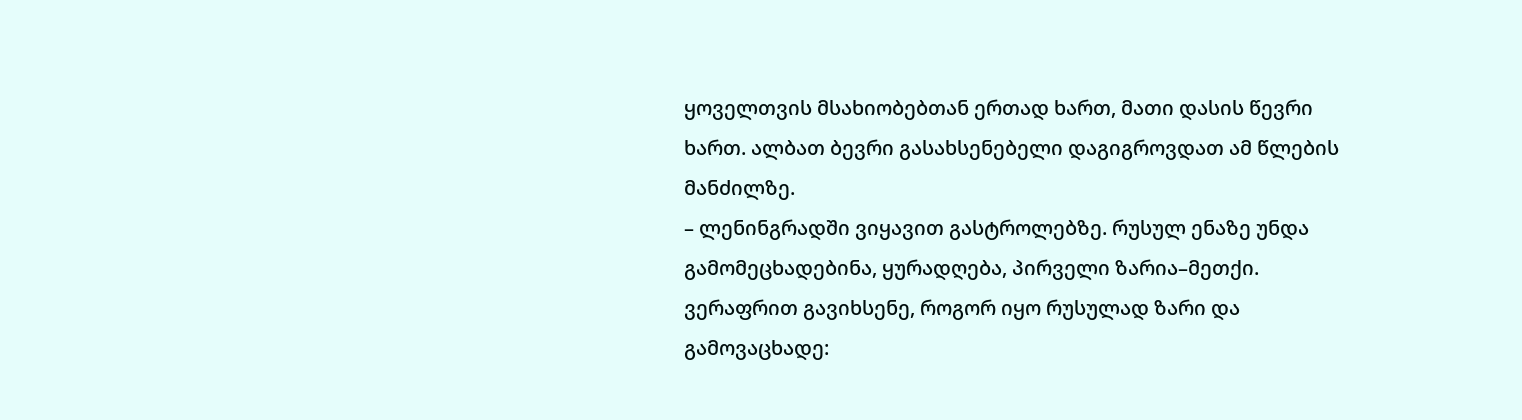ყოველთვის მსახიობებთან ერთად ხართ, მათი დასის წევრი ხართ. ალბათ ბევრი გასახსენებელი დაგიგროვდათ ამ წლების მანძილზე.
– ლენინგრადში ვიყავით გასტროლებზე. რუსულ ენაზე უნდა გამომეცხადებინა, ყურადღება, პირველი ზარია–მეთქი. ვერაფრით გავიხსენე, როგორ იყო რუსულად ზარი და გამოვაცხადე: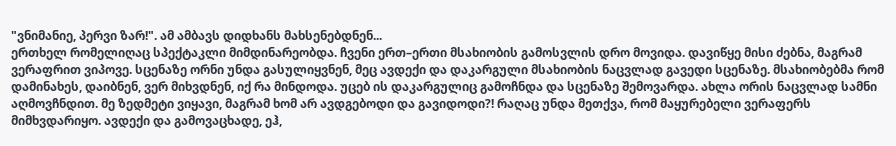"ვნიმანიე, პერვი ზარ!". ამ ამბავს დიდხანს მახსენებდნენ...
ერთხელ რომელიღაც სპექტაკლი მიმდინარეობდა. ჩვენი ერთ–ერთი მსახიობის გამოსვლის დრო მოვიდა. დავიწყე მისი ძებნა, მაგრამ ვერაფრით ვიპოვე. სცენაზე ორნი უნდა გასულიყვნენ, მეც ავდექი და დაკარგული მსახიობის ნაცვლად გავედი სცენაზე. მსახიობებმა რომ დამინახეს, დაიბნენ, ვერ მიხვდნენ, იქ რა მინდოდა. უცებ ის დაკარგულიც გამოჩნდა და სცენაზე შემოვარდა. ახლა ორის ნაცვლად სამნი აღმოვჩნდით. მე ზედმეტი ვიყავი, მაგრამ ხომ არ ავდგებოდი და გავიდოდი?! რაღაც უნდა მეთქვა, რომ მაყურებელი ვერაფერს მიმხვდარიყო. ავდექი და გამოვაცხადე, ეჰ,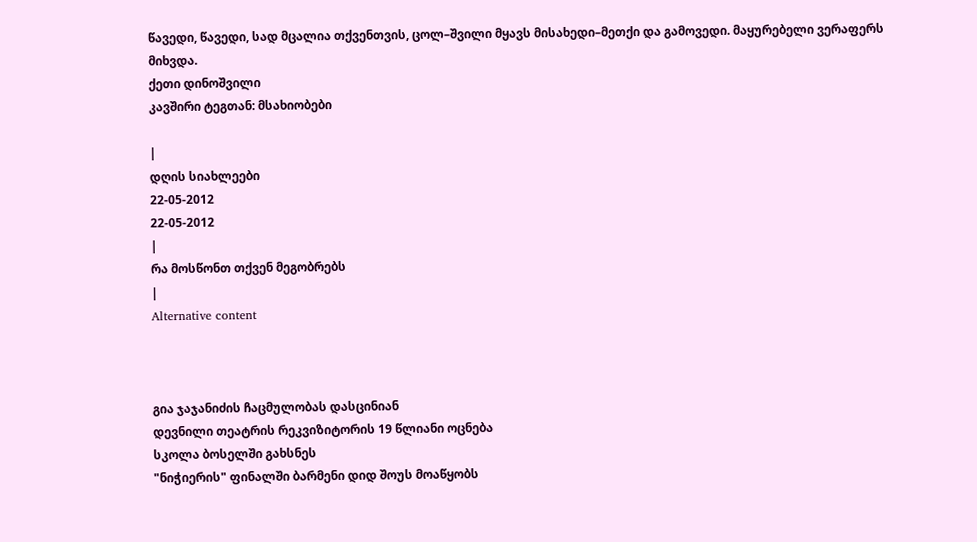წავედი, წავედი, სად მცალია თქვენთვის, ცოლ–შვილი მყავს მისახედი–მეთქი და გამოვედი. მაყურებელი ვერაფერს მიხვდა.
ქეთი დინოშვილი
კავშირი ტეგთან: მსახიობები

|
დღის სიახლეები
22-05-2012
22-05-2012
|
რა მოსწონთ თქვენ მეგობრებს
|
Alternative content



გია ჯაჯანიძის ჩაცმულობას დასცინიან
დევნილი თეატრის რეკვიზიტორის 19 წლიანი ოცნება
სკოლა ბოსელში გახსნეს
"ნიჭიერის" ფინალში ბარმენი დიდ შოუს მოაწყობს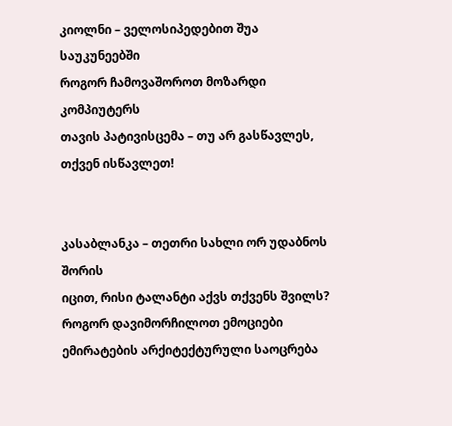კიოლნი – ველოსიპედებით შუა საუკუნეებში
როგორ ჩამოვაშოროთ მოზარდი კომპიუტერს
თავის პატივისცემა – თუ არ გასწავლეს, თქვენ ისწავლეთ!


კასაბლანკა – თეთრი სახლი ორ უდაბნოს შორის
იცით, რისი ტალანტი აქვს თქვენს შვილს?
როგორ დავიმორჩილოთ ემოციები
ემირატების არქიტექტურული საოცრება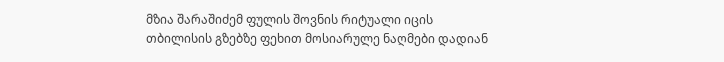მზია შარაშიძემ ფულის შოვნის რიტუალი იცის
თბილისის გზებზე ფეხით მოსიარულე ნაღმები დადიან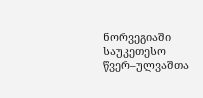ნორვეგიაში საუკეთესო წვერ–ულვაშთა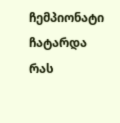ჩემპიონატი ჩატარდა
რას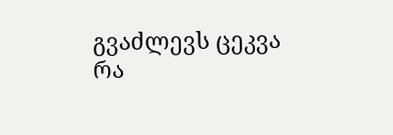გვაძლევს ცეკვა
რა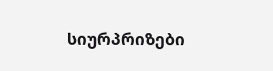სიურპრიზები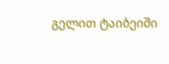გელით ტაიბეიში